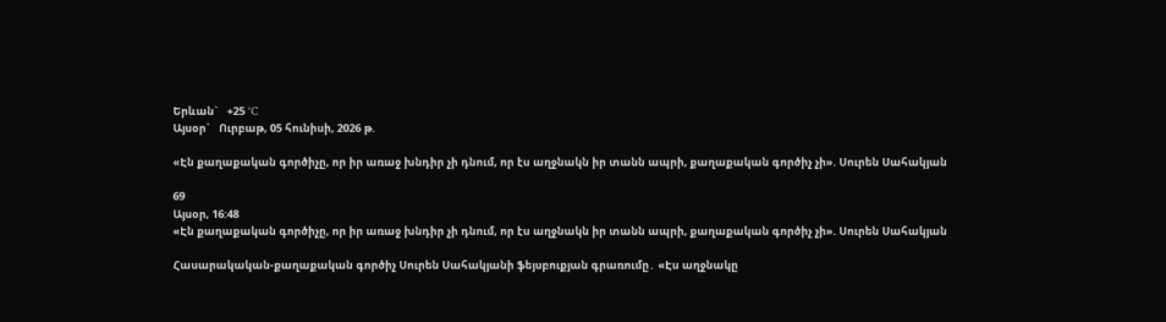Երևան`   +25 °C
Այսօր`   Ուրբաթ, 05 հունիսի, 2026 թ.

«Էն քաղաքական գործիչը, որ իր առաջ խնդիր չի դնում, որ էս աղջնակն իր տանն ապրի, քաղաքական գործիչ չի». Սուրեն Սահակյան

69
Այսօր, 16:48
«Էն քաղաքական գործիչը, որ իր առաջ խնդիր չի դնում, որ էս աղջնակն իր տանն ապրի, քաղաքական գործիչ չի». Սուրեն Սահակյան

Հասարակական-քաղաքական գործիչ Սուրեն Սահակյանի ֆեյսբուքյան գրառումը․ «Էս աղջնակը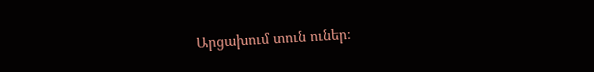Արցախում տուն ուներ։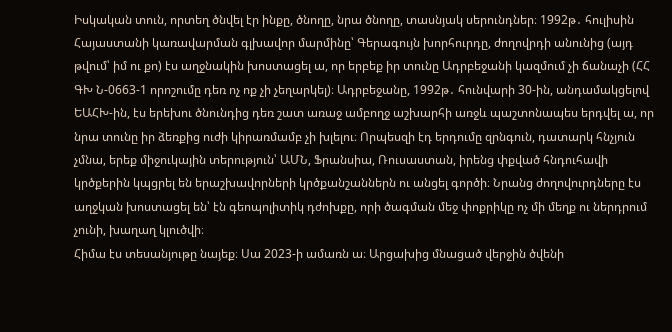Իսկական տուն, որտեղ ծնվել էր ինքը, ծնողը, նրա ծնողը, տասնյակ սերունդներ։ 1992թ․ հուլիսին Հայաստանի կառավարման գլխավոր մարմինը՝ Գերագույն խորհուրդը, ժողովրդի անունից (այդ թվում՝ իմ ու քո) էս աղջնակին խոստացել ա, որ երբեք իր տունը Ադրբեջանի կազմում չի ճանաչի (ՀՀ ԳԽ Ն-0663-1 որոշումը դեռ ոչ ոք չի չեղարկել)։ Ադրբեջանը, 1992թ․ հունվարի 30-ին, անդամակցելով ԵԱՀԽ-ին, էս երեխու ծնունդից դեռ շատ առաջ ամբողջ աշխարհի առջև պաշտոնապես երդվել ա, որ նրա տունը իր ձեռքից ուժի կիրառմամբ չի խլելու։ Որպեսզի էդ երդումը զրնգուն, դատարկ հնչյուն չմնա, երեք միջուկային տերություն՝ ԱՄՆ, Ֆրանսիա, Ռուսաստան, իրենց փքված հնդուհավի կրծքերին կպցրել են երաշխավորների կրծքանշաններն ու անցել գործի։ Նրանց ժողովուրդները էս աղջկան խոստացել են՝ էն գեոպոլիտիկ դժոխքը, որի ծագման մեջ փոքրիկը ոչ մի մեղք ու ներդրում չունի, խաղաղ կլուծվի։
Հիմա էս տեսանյութը նայեք։ Սա 2023-ի ամառն ա։ Արցախից մնացած վերջին ծվենի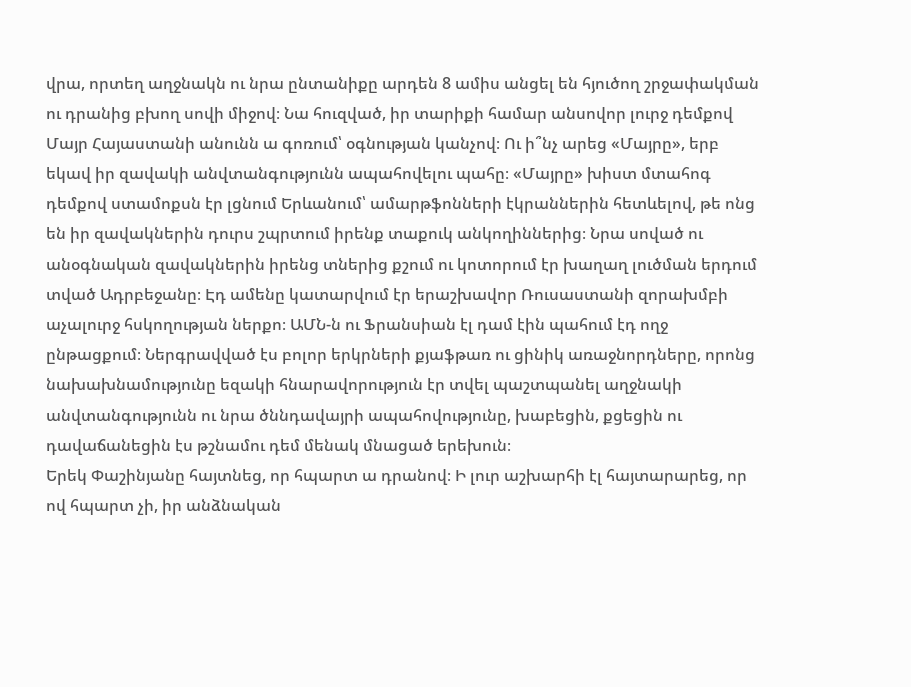վրա, որտեղ աղջնակն ու նրա ընտանիքը արդեն 8 ամիս անցել են հյուծող շրջափակման ու դրանից բխող սովի միջով։ Նա հուզված, իր տարիքի համար անսովոր լուրջ դեմքով Մայր Հայաստանի անունն ա գոռում՝ օգնության կանչով։ Ու ի՞նչ արեց «Մայրը», երբ եկավ իր զավակի անվտանգությունն ապահովելու պահը։ «Մայրը» խիստ մտահոգ դեմքով ստամոքսն էր լցնում Երևանում՝ ամարթֆոնների էկրաններին հետևելով, թե ոնց են իր զավակներին դուրս շպրտում իրենք տաքուկ անկողիններից։ Նրա սոված ու անօգնական զավակներին իրենց տներից քշում ու կոտորում էր խաղաղ լուծման երդում տված Ադրբեջանը։ Էդ ամենը կատարվում էր երաշխավոր Ռուսաստանի զորախմբի աչալուրջ հսկողության ներքո։ ԱՄՆ-ն ու Ֆրանսիան էլ դամ էին պահում էդ ողջ ընթացքում։ Ներգրավված էս բոլոր երկրների քյաֆթառ ու ցինիկ առաջնորդները, որոնց նախախնամությունը եզակի հնարավորություն էր տվել պաշտպանել աղջնակի անվտանգությունն ու նրա ծննդավայրի ապահովությունը, խաբեցին, քցեցին ու դավաճանեցին էս թշնամու դեմ մենակ մնացած երեխուն։
Երեկ Փաշինյանը հայտնեց, որ հպարտ ա դրանով։ Ի լուր աշխարհի էլ հայտարարեց, որ ով հպարտ չի, իր անձնական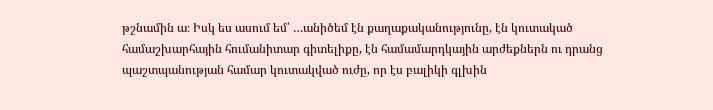թշնամին ա։ Իսկ ես ասում եմ՝ …անիծեմ էն քաղաքականությունը, էն կուտակած համաշխարհային հումանիտար գիտելիքը, էն համամարդկային արժեքներն ու դրանց պաշտպանության համար կուտակված ուժը, որ էս բալիկի գլխին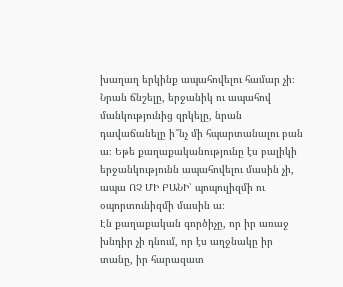խաղաղ երկինք ապահովելու համար չի։ Նրան ճնշելը, երջանիկ ու ապահով մանկությունից զրկելը, նրան դավաճանելը ի՞նչ մի հպարտանալու բան ա։ Եթե քաղաքականությունը էս բալիկի երջանկությունն ապահովելու մասին չի, ապա ՈՉ ՄԻ ԲԱՆԻ՝ պոպուլիզմի ու օպորտունիզմի մասին ա։
Էն քաղաքական գործիչը, որ իր առաջ խնդիր չի դնում, որ էս աղջնակը իր տանը, իր հարազատ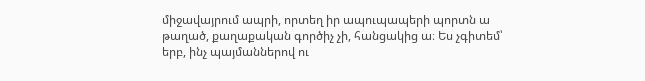միջավայրում ապրի, որտեղ իր ապուպապերի պորտն ա թաղած, քաղաքական գործիչ չի, հանցակից ա։ Ես չգիտեմ՝ երբ, ինչ պայմաններով ու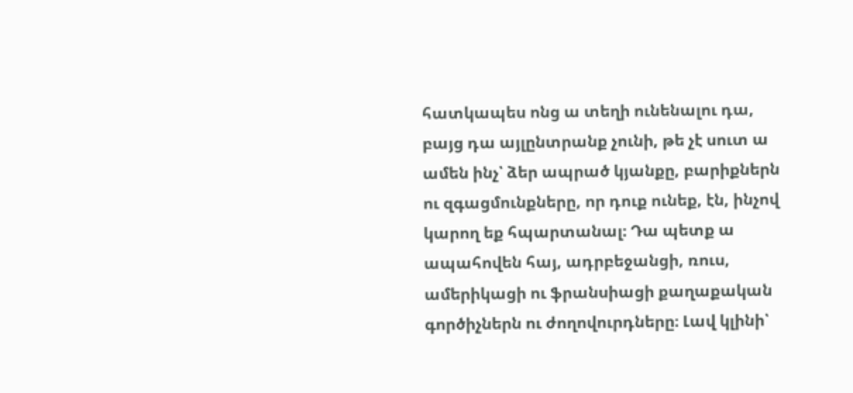հատկապես ոնց ա տեղի ունենալու դա, բայց դա այլընտրանք չունի, թե չէ սուտ ա ամեն ինչ՝ ձեր ապրած կյանքը, բարիքներն ու զգացմունքները, որ դուք ունեք, էն, ինչով կարող եք հպարտանալ։ Դա պետք ա ապահովեն հայ, ադրբեջանցի, ռուս, ամերիկացի ու ֆրանսիացի քաղաքական գործիչներն ու ժողովուրդները։ Լավ կլինի՝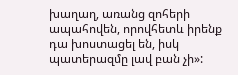խաղաղ, առանց զոհերի ապահովեն, որովհետև իրենք դա խոստացել են, իսկ պատերազմը լավ բան չի»: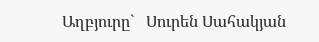Աղբյուրը`   Սուրեն Սահակյան